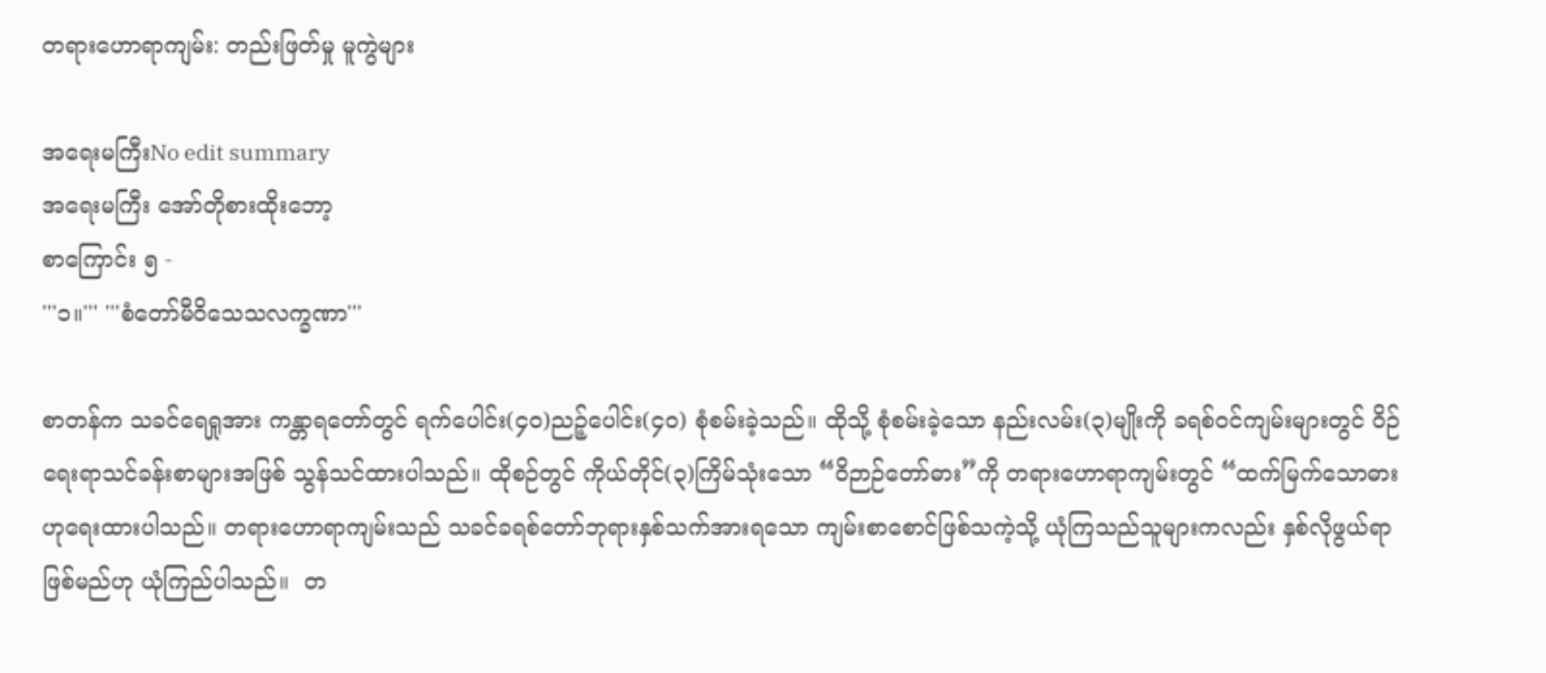တရားဟောရာကျမ်း: တည်းဖြတ်မှု မူကွဲများ

အရေးမကြီးNo edit summary
အရေးမကြီး အော်တိုစားထိုးဘော့
စာကြောင်း ၅ -
'''၁။''' '''စံတော်မီဝိသေသလက္ခဏာ'''

စာတန်က သခင်ရေရှုအား ကန္တာရတော်တွင် ရက်ပေါင်း(၄၀)ညဉ့်ပေါင်း(၄၀) စုံစမ်းခဲ့သည်။ ထိုသို့ စုံစမ်းခဲ့သော နည်းလမ်း(၃)မျိုးကို ခရစ်ဝင်ကျမ်းများတွင် ဝိဉ်ရေးရာသင်ခန်းစာများအဖြစ် သွန်သင်ထားပါသည်။ ထိုစဉ်တွင် ကိုယ်တိုင်(၃)ကြိမ်သုံးသော “ဝိဉာဉ်တော်ဓား”ကို တရားဟောရာကျမ်းတွင် “ထက်မြက်သောဓား ဟုရေးထားပါသည်။ တရားဟောရာကျမ်းသည် သခင်ခရစ်တော်ဘုရားနှစ်သက်အားရသော ကျမ်းစာစောင်ဖြစ်သကဲ့သို့ ယုံကြသည်သူများကလည်း နှစ်လိုဖွယ်ရာဖြစ်မည်ဟု ယုံကြည်ပါသည်။  တ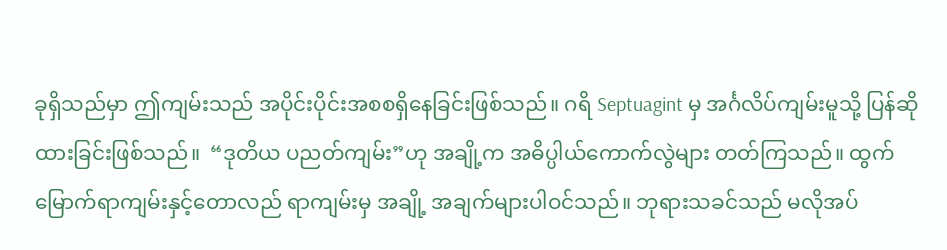ခုရှိသည်မှာ ဤကျမ်းသည် အပိုင်းပိုင်းအစစရှိနေခြင်းဖြစ်သည်။ ဂရိ Septuagint မှ အင်္ဂလိပ်ကျမ်းမူသို့ ပြန်ဆိုထားခြင်းဖြစ်သည်။  “ဒုတိယ ပညတ်ကျမ်း”ဟု အချို့က အဓိပ္ပါယ်ကောက်လွဲများ တတ်ကြသည်။ ထွက်မြောက်ရာကျမ်းနှင့်တောလည် ရာကျမ်းမှ အချို့ အချက်များပါဝင်သည်။ ဘုရားသခင်သည် မလိုအပ်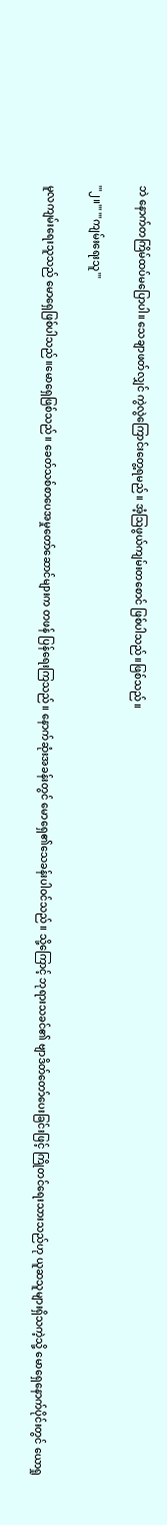ဘဲ နောက်တကြိမ်ထပ်မပြောပါ။ သေချာဖတ်လျှင် ကွဲလွဲကြောင်းတွေ့ရမည်။ အံ့ဩဖွယ်ကျမ်းတစောင် ဖြစ်ပါသည်။ဖြစ်သည်။

'''၂။''' '''ကျမ်းရေးသူ'''

မူလကျမ်းရေးသူသည် မောရှေဖြစ်ပါသည်။မောရှေဖြစ်သည်။ ခေတ်သစ်စာပေအမှုတော်ဆောင်များက တဖန် ပြန်ရေးကြသည်။ နောက်ဆုံးအခန်းတွင် မောရှေ၏သေခန်းပါဝင်သည်။ သို့ကြောင့် ဘုရားသခင်၏ ဗျာဒိတ်တော်ပေးခြင်းဖြင့် ကြိုတင်ရေးသားသည်ဟု ယူဆသူများရှိသကဲ့သို့ မောရှေနောက်ပိုင်းတွင် ယောရှု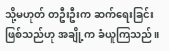သို့မဟုတ် တဦးဦးက ဆက်ရေးခြင်းဖြစ်သည်ဟု အချို့က ခံယူကြသည်။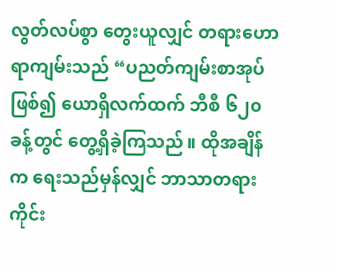လွတ်လပ်စွာ တွေးယူလျှင် တရားဟောရာကျမ်းသည် “ပညတ်ကျမ်းစာအုပ်ဖြစ်၍ ယောရှိလက်ထက် ဘီစီ ၆၂၀ ခန့်တွင် တွေ့ရှိခဲ့ကြသည်။ ထိုအချိန်က ရေးသည်မှန်လျှင် ဘာသာတရားကိုင်း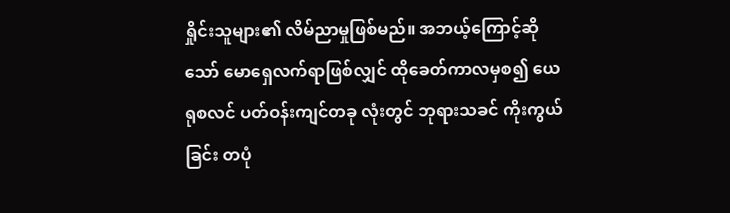ရှိုင်းသူများ၏ လိမ်ညာမှုဖြစ်မည်။ အဘယ့်ကြောင့်ဆိုသော် မောရှေလက်ရာဖြစ်လျှင် ထိုခေတ်ကာလမှစ၍ ယေရုစလင် ပတ်ဝန်းကျင်တခု လုံးတွင် ဘုရားသခင် ကိုးကွယ်ခြင်း တပုံ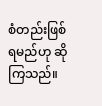စံတည်းဖြစ်ရမည်ဟု ဆိုကြသည်။